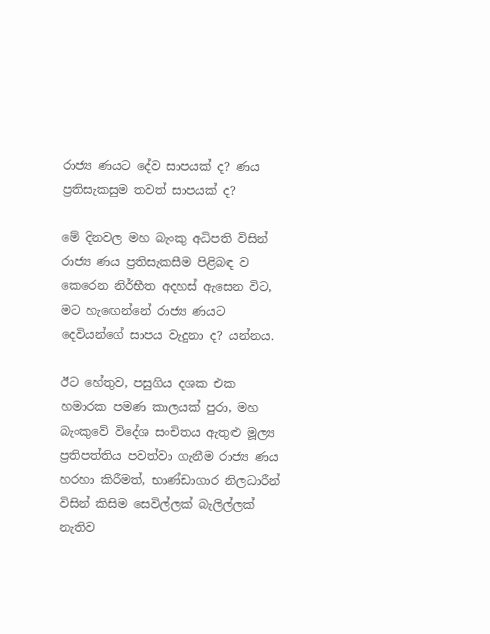රාජ්‍ය ණයට දේව සාපයක් ද? ණය ප්‍රතිසැකසුම තවත් සාපයක් ද?

මේ දිනවල මහ බැංකු අධිපති විසින් රාජ්‍ය ණය ප්‍රතිසැකසීම පිළිබඳ ව කෙරෙන නිර්භීත අදහස් ඇසෙන විට, මට හැඟෙන්නේ රාජ්‍ය ණයට දෙවියන්ගේ සාපය වැදුනා ද? යන්නය.

ඊට හේතුව, පසුගිය දශක එක හමාරක පමණ කාලයක් පුරා, මහ බැංකුවේ විදේශ සංචිතය ඇතුළු මූල්‍ය ප්‍රතිපත්තිය පවත්වා ගැනීම රාජ්‍ය ණය හරහා කිරීමත්, භාණ්ඩාගාර නිලධාරීන් විසින් කිසිම සෙවිල්ලක් බැලිල්ලක් නැතිව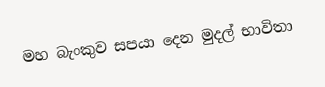මහ බැංකුව සපයා දෙන මුදල් භාවිතා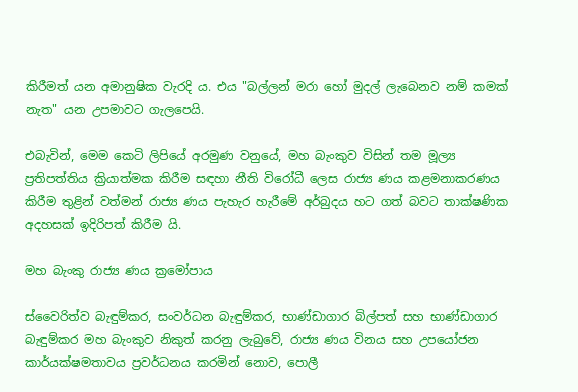කිරීමත් යන අමානුෂික වැරදි ය. එය "බල්ලන් මරා හෝ මුදල් ලැබෙනව නම් කමක් නැත" යන උපමාවට ගැලපෙයි.

එබැවින්, මෙම කෙටි ලිපියේ අරමුණ වනුයේ, මහ බැංකුව විසින් තම මූල්‍ය ප්‍රතිපත්තිය ක්‍රියාත්මක කිරීම සඳහා නීති විරෝධී ලෙස රාජ්‍ය ණය කළමනාකරණය කිරීම තුළින් වත්මන් රාජ්‍ය ණය පැහැර හැරීමේ අර්බුදය හට ගත් බවට තාක්ෂණික අදහසක් ඉදිරිපත් කිරීම යි.

මහ බැංකු රාජ්‍ය ණය ක්‍රමෝපාය

ස්වෛරිත්ව බැඳුම්කර, සංවර්ධන බැඳුම්කර, භාණ්ඩාගාර බිල්පත් සහ භාණ්ඩාගාර බැඳුම්කර මහ බැංකුව නිකුත් කරනු ලැබුවේ, රාජ්‍ය ණය විනය සහ උපයෝජන කාර්යක්ෂමතාවය ප්‍රවර්ධනය කරමින් නොව, පොලී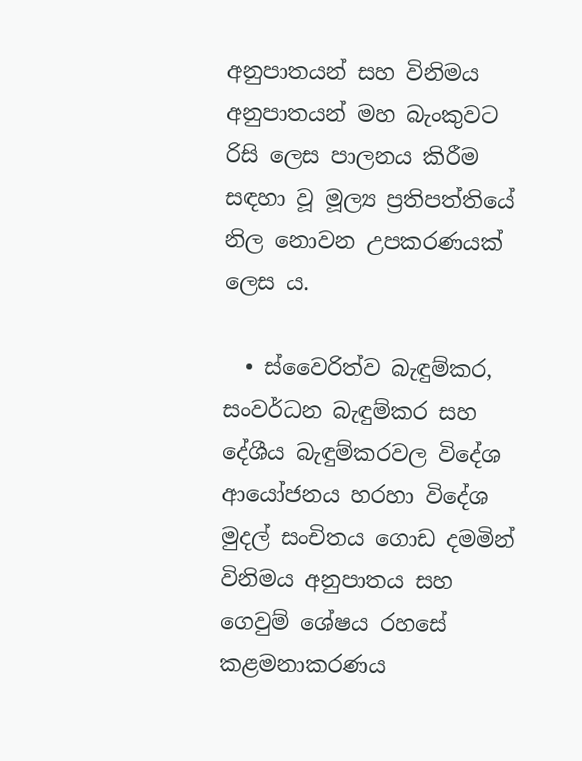අනුපාතයන් සහ විනිමය අනුපාතයන් මහ බැංකුවට රිසි ලෙස පාලනය කිරීම සඳහා වූ මූල්‍ය ප්‍රතිපත්තියේ නිල නොවන උපකරණයක් ලෙස ය.

  • ස්වෛරිත්ව බැඳුම්කර, සංවර්ධන බැඳුම්කර සහ දේශීය බැඳුම්කරවල විදේශ ආයෝජනය හරහා විදේශ මුදල් සංචිතය ගොඩ දමමින් විනිමය අනුපාතය සහ ගෙවුම් ශේෂය රහසේ කළමනාකරණය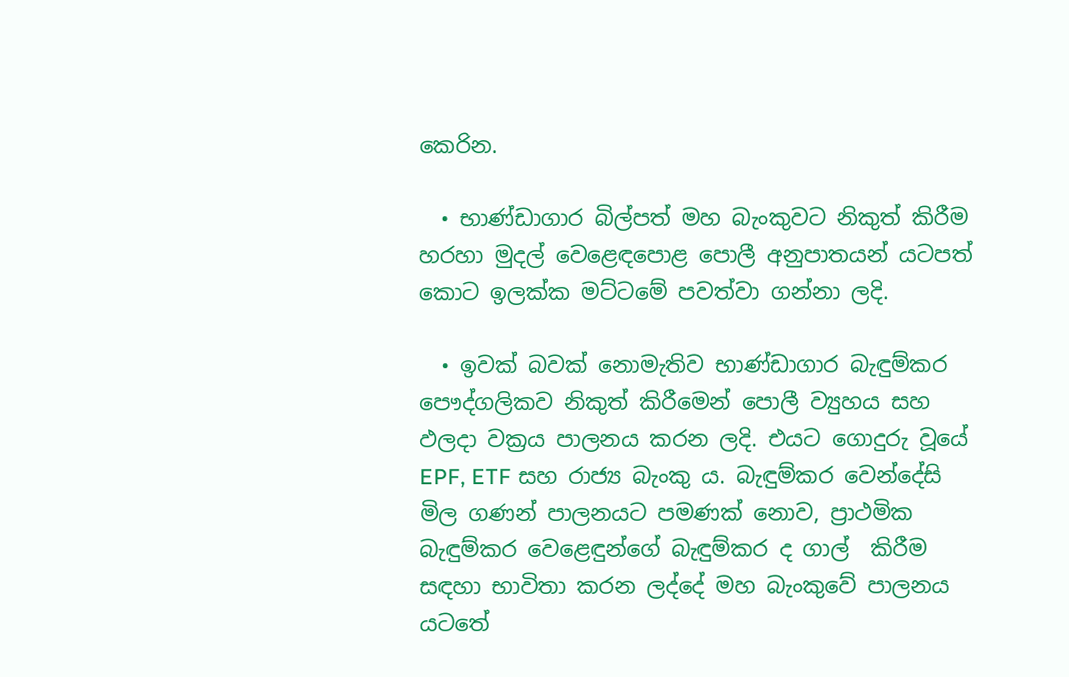කෙරින.

  • භාණ්ඩාගාර බිල්පත් මහ බැංකුවට නිකුත් කිරීම හරහා මුදල් වෙළෙඳපොළ පොලී අනුපාතයන් යටපත් කොට ඉලක්ක මට්ටමේ පවත්වා ගන්නා ලදි.

  • ඉවක් බවක් නොමැතිව භාණ්ඩාගාර බැඳුම්කර පෞද්ගලිකව නිකුත් කිරීමෙන් පොලී ව්‍යුහය සහ ඵලදා වක්‍රය පාලනය කරන ලදි. එයට ගොදුරු වූයේ EPF, ETF සහ රාජ්‍ය බැංකු ය. බැඳුම්කර වෙන්දේසි මිල ගණන් පාලනයට පමණක් නොව, ප්‍රාථමික බැඳුම්කර වෙළෙඳුන්ගේ බැඳුම්කර ද ගාල්  කිරීම සඳහා භාවිතා කරන ලද්දේ මහ බැංකුවේ පාලනය යටතේ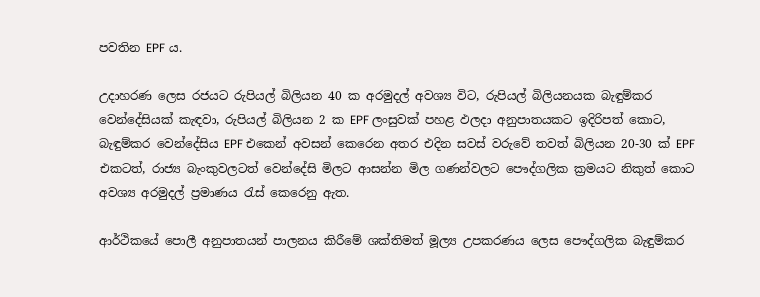පවතින EPF ය.

උදාහරණ ලෙස රජයට රුපියල් බිලියන 40 ක අරමුදල් අවශ්‍ය විට, රුපියල් බිලියනයක බැඳුම්කර වෙන්දේසියක් කැඳවා, රුපියල් බිලියන 2 ක EPF ලංසුවක් පහළ ඵලදා අනුපාතයකට ඉදිරිපත් කොට, බැඳුම්කර වෙන්දේසිය EPF එකෙන් අවසන් කෙරෙන අතර එදින සවස් වරුවේ තවත් බිලියන 20-30 ක් EPF එකටත්, රාජ්‍ය බැංකුවලටත් වෙන්දේසි මිලට ආසන්න මිල ගණන්වලට පෞද්ගලික ක්‍රමයට නිකුත් කොට අවශ්‍ය අරමුදල් ප්‍රමාණය රැස් කෙරෙනු ඇත.

ආර්ථිකයේ පොලී අනුපාතයන් පාලනය කිරීමේ ශක්තිමත් මූල්‍ය උපකරණය ලෙස පෞද්ගලික බැඳුම්කර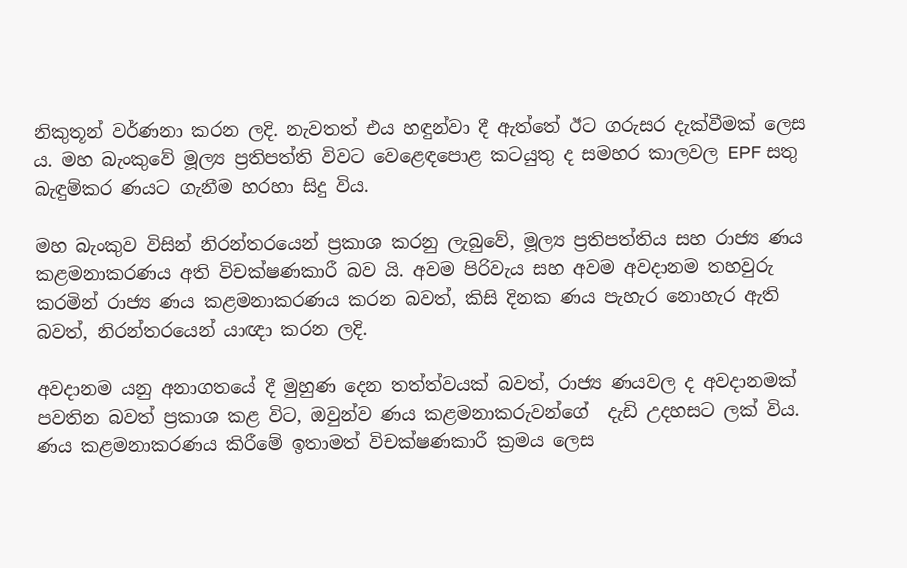නිකුතූන් වර්ණනා කරන ලදි. නැවතත් එය හඳුන්වා දී ඇත්තේ ඊට ගරුසර දැක්වීමක් ලෙස ය. මහ බැංකුවේ මූල්‍ය ප්‍රතිපත්ති විවට වෙළෙඳපොළ කටයුතු ද සමහර කාලවල EPF සතු බැඳුම්කර ණයට ගැනීම හරහා සිදු විය.

මහ බැංකුව විසින් නිරන්තරයෙන් ප්‍රකාශ කරනු ලැබුවේ, මූල්‍ය ප්‍රතිපත්තිය සහ රාජ්‍ය ණය කළමනාකරණය අති විචක්ෂණකාරී බව යි. අවම පිරිවැය සහ අවම අවදානම තහවුරු කරමින් රාජ්‍ය ණය කළමනාකරණය කරන බවත්, කිසි දිනක ණය පැහැර නොහැර ඇති බවත්, නිරන්තරයෙන් යාඥා කරන ලදි.

අවදානම යනු අනාගතයේ දී මුහුණ දෙන තත්ත්වයක් බවත්, රාජ්‍ය ණයවල ද අවදානමක් පවතින බවත් ප්‍රකාශ කළ විට, ඔවුන්ව ණය කළමනාකරුවන්ගේ  දැඩි උදහසට ලක් විය. ණය කළමනාකරණය කිරීමේ ඉතාමත් විචක්ෂණකාරී ක්‍රමය ලෙස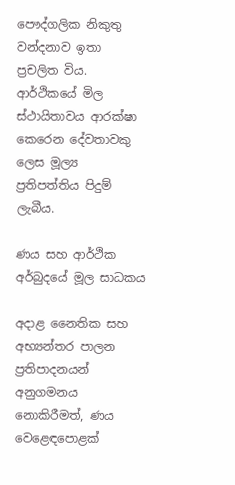පෞද්ගලික නිකුතු වන්දනාව ඉතා ප්‍රචලිත විය. ආර්ථිකයේ මිල ස්ථායිතාවය ආරක්ෂා කෙරෙන දේවතාවකු ලෙස මූල්‍ය ප්‍රතිපත්තිය පිදුම් ලැබීය.

ණය සහ ආර්ථික අර්බුදයේ මූල සාධකය

අදාළ නෛතික සහ අභ්‍යන්තර පාලන ප්‍රතිපාදනයන් අනුගමනය නොකිරීමත්, ණය වෙළෙඳපොළක්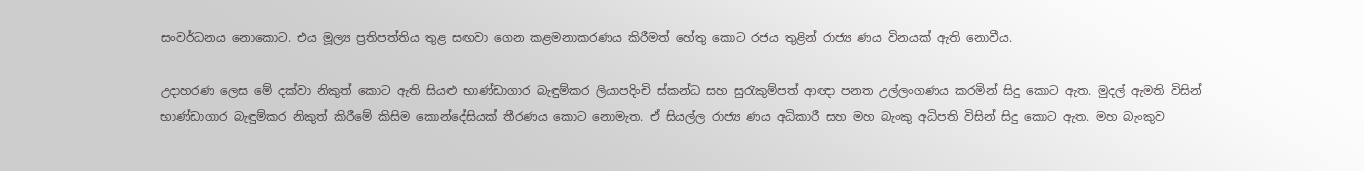සංවර්ධනය නොකොට. එය මූල්‍ය ප්‍රතිපත්තිය තුළ සඟවා ගෙන කළමනාකරණය කිරීමත් හේතු කොට රජය තුළින් රාජ්‍ය ණය විනයක් ඇති නොවීය.

උදාහරණ ලෙස මේ දක්වා නිකුත් කොට ඇති සියළු භාණ්ඩාගාර බැඳුම්කර ලියාපදිංචි ස්කන්ධ සහ සුරැකුම්පත් ආඥා පනත උල්ලංගණය කරමින් සිදු කොට ඇත. මුදල් ඇමති විසින් භාණ්ඩාගාර බැඳුම්කර නිකුත් කිරීමේ කිසිම කොන්දේසියක් තීරණය කොට නොමැත. ඒ සියල්ල රාජ්‍ය ණය අධිකාරී සහ මහ බැංකු අධිපති විසින් සිදු කොට ඇත. මහ බැංකුව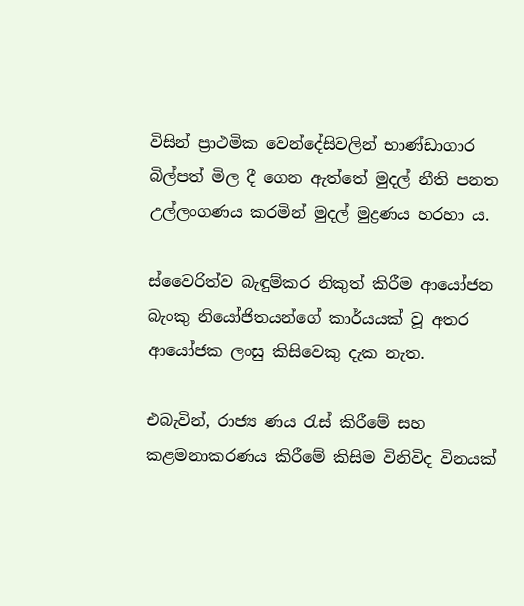විසින් ප්‍රාථමික වෙන්දේසිවලින් භාණ්ඩාගාර බිල්පත් මිල දී ගෙන ඇත්තේ මුදල් නීති පනත උල්ලංගණය කරමින් මුදල් මුද්‍රණය හරහා ය.

ස්වෛරිත්ව බැඳුම්කර නිකුත් කිරීම ආයෝජන බැංකු නියෝජිතයන්ගේ කාර්යයක් වූ අතර ආයෝජක ලංසු කිසිවෙකු දැක නැත.

එබැවින්, රාජ්‍ය ණය රැස් කිරීමේ සහ කළමනාකරණය කිරීමේ කිසිම විනිවිද විනයක්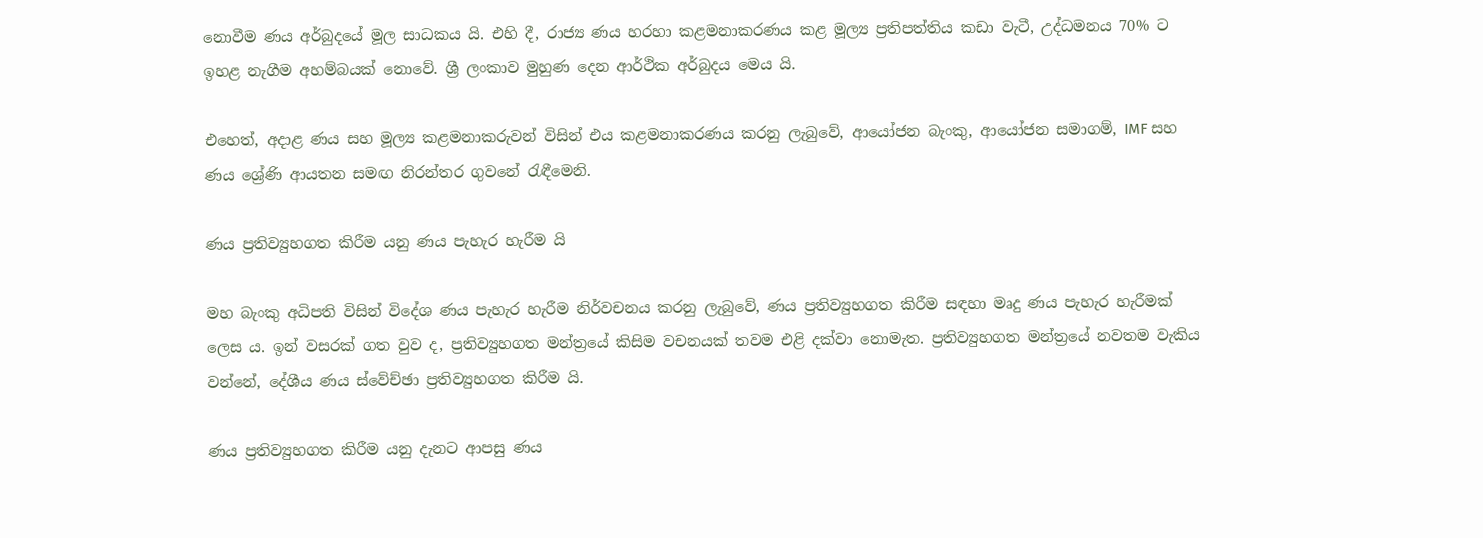නොවීම ණය අර්බුදයේ මූල සාධකය යි. එහි දී, රාජ්‍ය ණය හරහා කළමනාකරණය කළ මූල්‍ය ප්‍රතිපත්තිය කඩා වැටී, උද්ධමනය 70% ට ඉහළ නැගීම අහම්බයක් නොවේ. ශ්‍රී ලංකාව මුහුණ දෙන ආර්ථික අර්බුදය මෙය යි.

එහෙත්, අදාළ ණය සහ මූල්‍ය කළමනාකරුවන් විසින් එය කළමනාකරණය කරනු ලැබුවේ, ආයෝජන බැංකු, ආයෝජන සමාගම්, IMF සහ ණය ශ්‍රේණි ආයතන සමඟ නිරන්තර ගුවනේ රැඳීමෙනි.

ණය ප්‍රතිව්‍යුහගත කිරීම යනු ණය පැහැර හැරීම යි

මහ බැංකු අධිපති විසින් විදේශ ණය පැහැර හැරීම නිර්වචනය කරනු ලැබුවේ, ණය ප්‍රතිව්‍යුහගත කිරීම සඳහා මෘදු ණය පැහැර හැරීමක් ලෙස ය. ඉන් වසරක් ගත වුව ද, ප්‍රතිව්‍යුහගත මන්ත්‍රයේ කිසිම වචනයක් තවම එළි දක්වා නොමැත. ප්‍රතිව්‍යුහගත මන්ත්‍රයේ නවතම වැකිය වන්නේ, දේශීය ණය ස්වේච්ඡා ප්‍රතිව්‍යුහගත කිරීම යි.

ණය ප්‍රතිව්‍යුහගත කිරීම යනු දැනට ආපසු ණය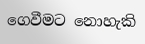ගෙවීමට නොහැකි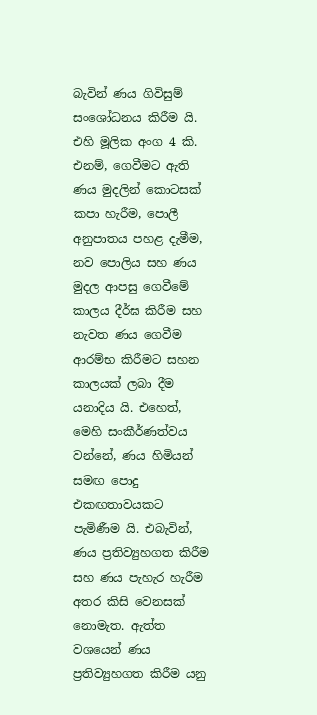බැවින් ණය ගිවිසුම් සංශෝධනය කිරීම යි. එහි මූලික අංග 4 කි. එනම්, ගෙවීමට ඇති ණය මුදලින් කොටසක් කපා හැරීම, පොලී අනුපාතය පහළ දැමීම, නව පොලිය සහ ණය මුදල ආපසු ගෙවීමේ කාලය දීර්ඝ කිරීම සහ නැවත ණය ගෙවීම ආරම්භ කිරීමට සහන කාලයක් ලබා දීම යනාදිය යි. එහෙත්, මෙහි සංකීර්ණත්වය වන්නේ, ණය හිමියන් සමඟ පොදු එකඟතාවයකට පැමිණීම යි. එබැවින්, ණය ප්‍රතිව්‍යුහගත කිරීම සහ ණය පැහැර හැරීම අතර කිසි වෙනසක් නොමැත. ඇත්ත වශයෙන් ණය ප්‍රතිව්‍යුහගත කිරීම යනු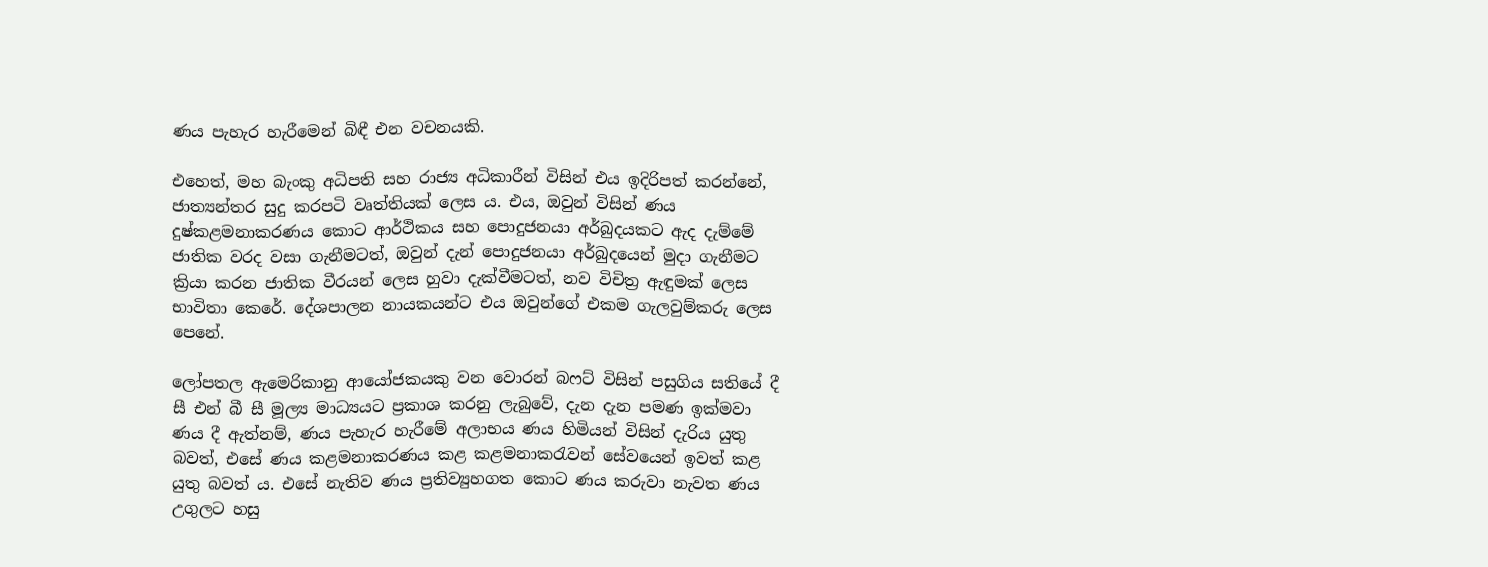ණය පැහැර හැරීමෙන් බිඳී එන වචනයකි.

එහෙත්, මහ බැංකු අධිපති සහ රාජ්‍ය අධිකාරීන් විසින් එය ඉදිරිපත් කරන්නේ, ජාත්‍යන්තර සුදු කරපටි වෘත්තියක් ලෙස ය. එය, ඔවුන් විසින් ණය දුෂ්කළමනාකරණය කොට ආර්ථිකය සහ පොදුජනයා අර්බුදයකට ඇද දැම්මේ ජාතික වරද වසා ගැනීමටත්, ඔවුන් දැන් පොදුජනයා අර්බුදයෙන් මුදා ගැනීමට ක්‍රියා කරන ජාතික වීරයන් ලෙස හුවා දැක්වීමටත්, නව විචිත්‍ර ඇඳුමක් ලෙස භාවිතා කෙරේ. දේශපාලන නායකයන්ට එය ඔවුන්ගේ එකම ගැලවුම්කරු ලෙස පෙනේ.

ලෝපතල ඇමෙරිකානු ආයෝජකයකු වන වොරන් බෆට් විසින් පසුගිය සතියේ දී සී එන් බී සී මූල්‍ය මාධ්‍යයට ප්‍රකාශ කරනු ලැබුවේ, දැන දැන පමණ ඉක්මවා ණය දී ඇත්නම්, ණය පැහැර හැරීමේ අලාභය ණය හිමියන් විසින් දැරිය යුතු බවත්, එසේ ණය කළමනාකරණය කළ කළමනාකරැවන් සේවයෙන් ඉවත් කළ යුතු බවත් ය. එසේ නැතිව ණය ප්‍රතිව්‍යුහගත කොට ණය කරුවා නැවත ණය උගුලට හසු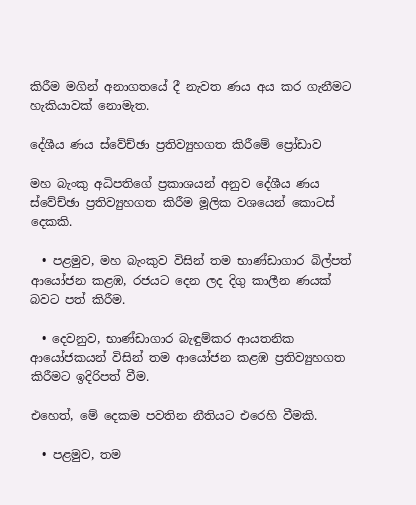කිරීම මගින් අනාගතයේ දී නැවත ණය අය කර ගැනීමට හැකියාවක් නොමැත.

දේශීය ණය ස්වේච්ඡා ප්‍රතිව්‍යුහගත කිරීමේ ප්‍රෝඩාව

මහ බැංකු අධිපතිගේ ප්‍රකාශයන් අනුව දේශීය ණය ස්වේච්ඡා ප්‍රතිව්‍යුහගත කිරීම මූලික වශයෙන් කොටස් දෙකකි.

  • පළමුව, මහ බැංකුව විසින් තම භාණ්ඩාගාර බිල්පත් ආයෝජන කළඹ, රජයට දෙන ලද දිගු කාලීන ණයක් බවට පත් කිරීම.

  • දෙවනුව, භාණ්ඩාගාර බැඳුම්කර ආයතනික ආයෝජකයන් විසින් තම ආයෝජන කළඹ ප්‍රතිව්‍යුහගත කිරීමට ඉදිරිපත් වීම.

එහෙත්, මේ දෙකම පවතින නීතියට එරෙහි වීමකි.

  • පළමුව, තම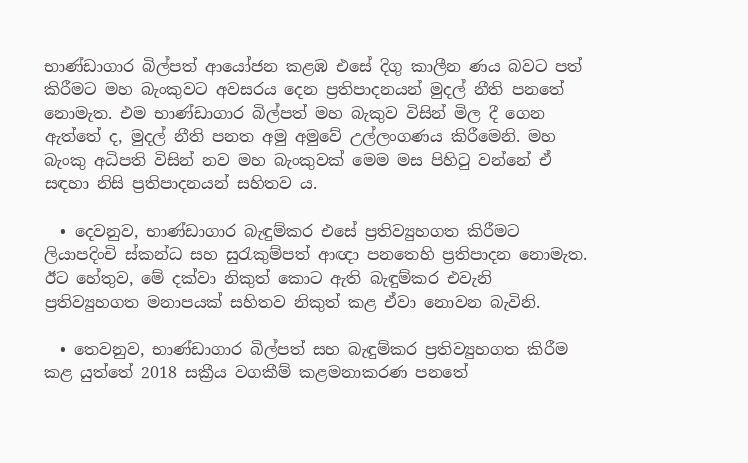භාණ්ඩාගාර බිල්පත් ආයෝජන කළඹ එසේ දිගු කාලීන ණය බවට පත් කිරීමට මහ බැංකුවට අවසරය දෙන ප්‍රතිපාදනයන් මුදල් නීති පනතේ නොමැත. එම භාණ්ඩාගාර බිල්පත් මහ බැකුව විසින් මිල දී ගෙන ඇත්තේ ද, මුදල් නීති පනත අමු අමුවේ උල්ලංගණය කිරීමෙනි. මහ බැංකු අධිපති විසින් නව මහ බැංකුවක් මෙම මස පිහිටු වන්නේ ඒ සඳහා නිසි ප්‍රතිපාදනයන් සහිතව ය.

  • දෙවනුව, භාණ්ඩාගාර බැඳුම්කර එසේ ප්‍රතිව්‍යුහගත කිරීමට ලියාපදිංචි ස්කන්ධ සහ සුරැකුම්පත් ආඥා පනතෙහි ප්‍රතිපාදන නොමැත. ඊට හේතුව, මේ දක්වා නිකුත් කොට ඇති බැඳුම්කර එවැනි ප්‍රතිව්‍යුහගත මනාපයක් සහිතව නිකුත් කළ ඒවා නොවන බැවිනි.

  • තෙවනුව, භාණ්ඩාගාර බිල්පත් සහ බැඳුම්කර ප්‍රතිව්‍යුහගත කිරීම කළ යුත්තේ 2018 සක්‍රීය වගකීම් කළමනාකරණ පනතේ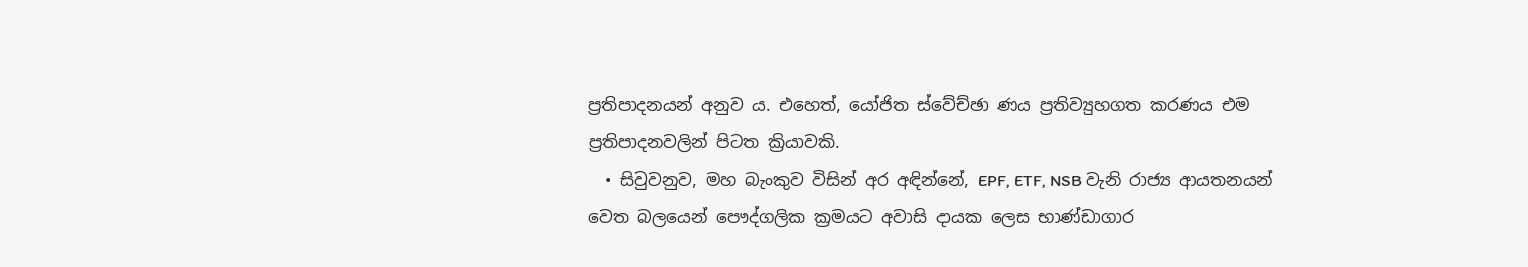ප්‍රතිපාදනයන් අනුව ය. එහෙත්, යෝජිත ස්වේච්ඡා ණය ප්‍රතිව්‍යුහගත කරණය එම ප්‍රතිපාදනවලින් පිටත ක්‍රියාවකි.
  • සිවුවනුව, මහ බැංකුව විසින් අර අඳින්නේ, EPF, ETF, NSB වැනි රාජ්‍ය ආයතනයන් වෙත බලයෙන් පෞද්ගලික ක්‍රමයට අවාසි දායක ලෙස භාණ්ඩාගාර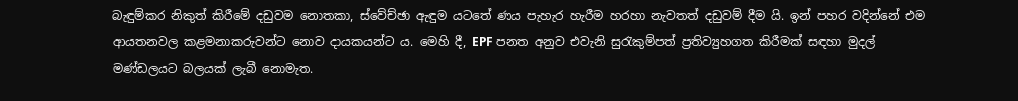බැඳුම්කර නිකුත් කිරීමේ දඩුවම නොතකා, ස්වේච්ඡා ඇඳුම යටතේ ණය පැහැර හැරීම හරහා නැවතත් දඩුවම් දීම යි. ඉන් පහර වදින්නේ එම ආයතනවල කළමනාකරුවන්ට නොව දායකයන්ට ය. මෙහි දී, EPF පනත අනුව එවැනි සුරැකුම්පත් ප්‍රතිව්‍යුහගත කිරීමක් සඳහා මුදල් මණ්ඩලයට බලයක් ලැබී නොමැත.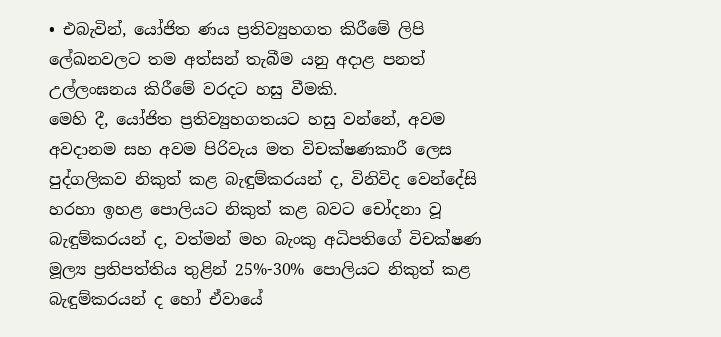• එබැවින්, යෝජිත ණය ප්‍රතිව්‍යුහගත කිරීමේ ලිපි ලේඛනවලට තම අත්සන් තැබීම යනු අදාළ පනත් උල්ලංඝනය කිරීමේ වරදට හසු වීමකි.
මෙහි දී, යෝජිත ප්‍රතිව්‍යුහගතයට හසු වන්නේ, අවම අවදානම සහ අවම පිරිවැය මත විචක්ෂණකාරී ලෙස පුද්ගලිකව නිකුත් කළ බැඳුම්කරයන් ද, විනිවිද වෙන්දේසි හරහා ඉහළ පොලියට නිකුත් කළ බවට චෝදනා වූ බැඳුම්කරයන් ද, වත්මන් මහ බැංකු අධිපතිගේ විචක්ෂණ මූල්‍ය ප්‍රතිපත්තිය තුළින් 25%-30% පොලියට නිකුත් කළ බැඳුම්කරයන් ද හෝ ඒවායේ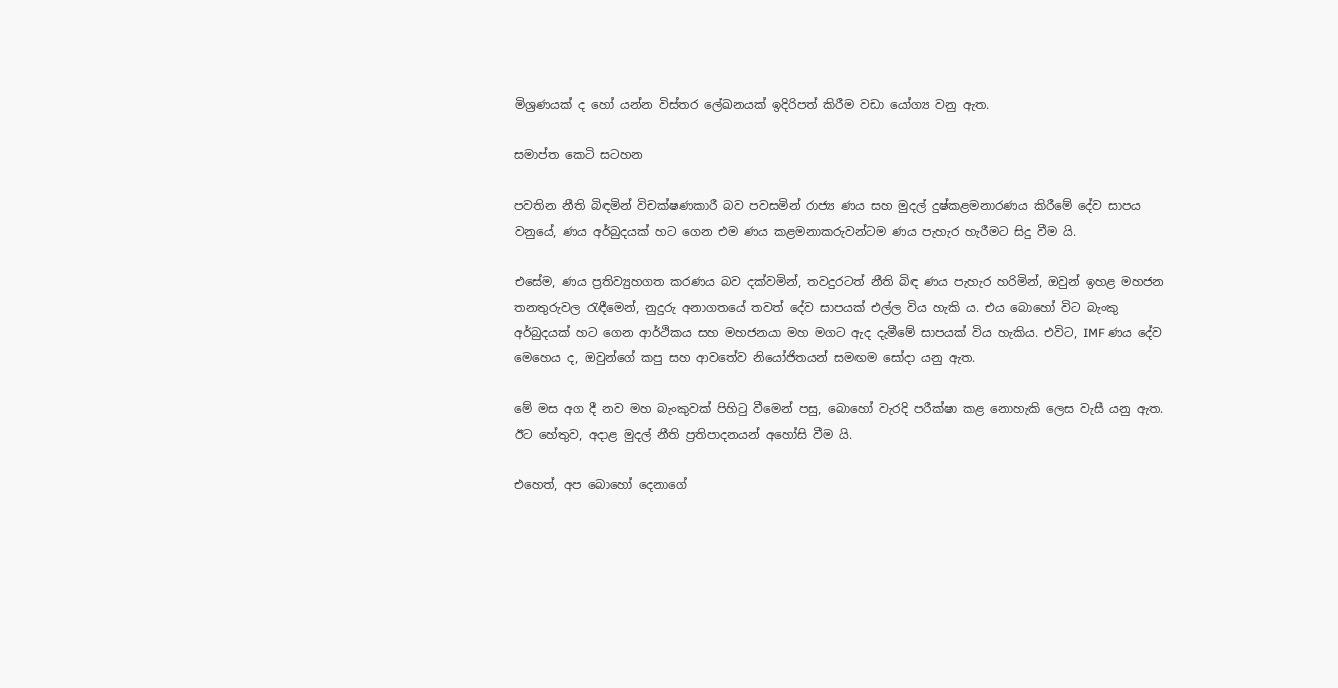මිශ්‍රණයක් ද හෝ යන්න විස්තර ලේඛනයක් ඉදිරිපත් කිරීම වඩා යෝග්‍ය වනු ඇත.

සමාප්ත කෙටි සටහන

පවතින නීති බිඳමින් විචක්ෂණකාරී බව පවසමින් රාජ්‍ය ණය සහ මුදල් දුෂ්කළමනාරණය කිරීමේ දේව සාපය වනුයේ, ණය අර්බුදයක් හට ගෙන එම ණය කළමනාකරුවන්ටම ණය පැහැර හැරීමට සිදු වීම යි.

එසේම, ණය ප්‍රතිව්‍යුහගත කරණය බව දක්වමින්, තවදුරටත් නීති බිඳ ණය පැහැර හරිමින්, ඔවුන් ඉහළ මහජන තනතුරුවල රැඳීමෙන්, නුදුරු අනාගතයේ තවත් දේව සාපයක් එල්ල විය හැකි ය. එය බොහෝ විට බැංකු අර්බුදයක් හට ගෙන ආර්ථිකය සහ මහජනයා මහ මගට ඇද දැමීමේ සාපයක් විය හැකිය. එවිට, IMF ණය දේව මෙහෙය ද, ඔවුන්ගේ කපු සහ ආවතේව නියෝජිතයන් සමඟම සෝදා යනු ඇත.

මේ මස අග දී නව මහ බැංකුවක් පිහිටු වීමෙන් පසු, බොහෝ වැරදි පරීක්ෂා කළ නොහැකි ලෙස වැසී යනු ඇත. ඊට හේතුව, අදාළ මුදල් නීති ප්‍රතිපාදනයන් අහෝසි වීම යි.

එහෙත්, අප බොහෝ දෙනාගේ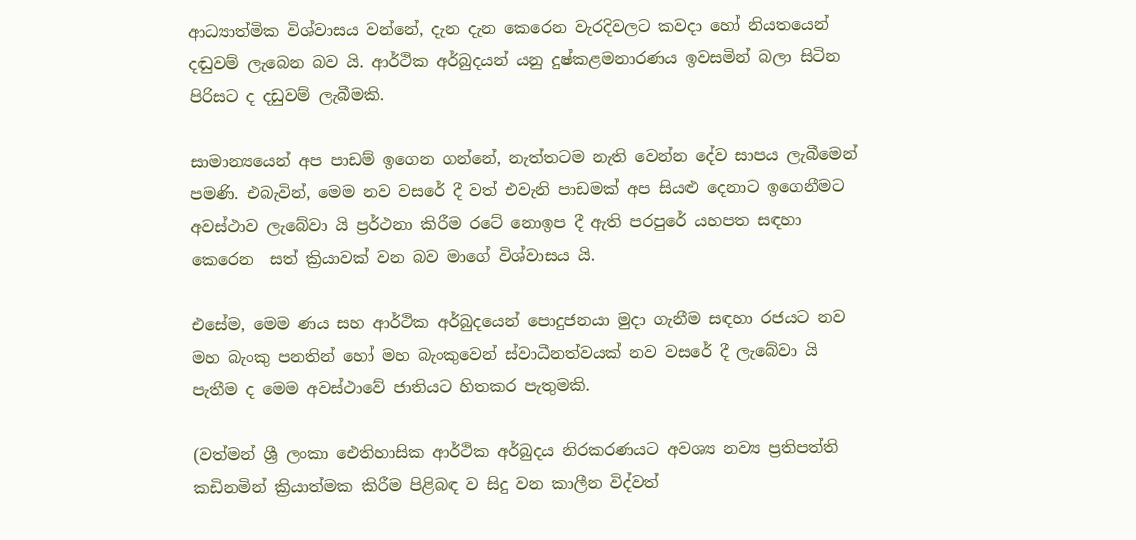ආධ්‍යාත්මික විශ්වාසය වන්නේ, දැන දැන කෙරෙන වැරදිවලට කවදා හෝ නියතයෙන් දඬුවම් ලැබෙන බව යි. ආර්ථික අර්බුදයන් යනු දුෂ්කළමනාරණය ඉවසමින් බලා සිටින පිරිසට ද දඩුවම් ලැබීමකි.

සාමාන්‍යයෙන් අප පාඩම් ඉගෙන ගන්නේ, නැත්තටම නැති වෙන්න දේව සාපය ලැබීමෙන් පමණි. එබැවින්, මෙම නව වසරේ දී වත් එවැනි පාඩමක් අප සියළු දෙනාට ඉගෙනීමට අවස්ථාව ලැබේවා යි ප්‍රර්ථනා කිරීම රටේ නොඉප දී ඇති පරපුරේ යහපත සඳහා කෙරෙන  සත් ක්‍රියාවක් වන බව මාගේ විශ්වාසය යි.

එසේම, මෙම ණය සහ ආර්ථික අර්බුදයෙන් පොදුජනයා මුදා ගැනීම සඳහා රජයට නව මහ බැංකු පනතින් හෝ මහ බැංකුවෙන් ස්වාධීනත්වයක් නව වසරේ දී ලැබේවා යි පැතීම ද මෙම අවස්ථාවේ ජාතියට හිතකර පැතුමකි.

(වත්මන් ශ්‍රී ලංකා ඓතිහාසික ආර්ථික අර්බුදය නිරකරණයට අවශ්‍ය නව්‍ය ප්‍රතිපත්ති කඩිනමින් ක්‍රියාත්මක කිරීම පිළිබඳ ව සිදු වන කාලීන විද්වත්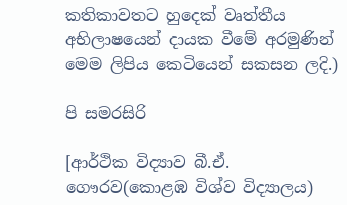කතිකාවතට හුදෙක් වෘත්තීය අභිලාෂයෙන් දායක වීමේ අරමුණින් මෙම ලිපිය කෙටියෙන් සකසන ලදි.)

පි සමරසිරි

[ආර්ථික විද්‍යාව බී.ඒ. ගෞරව(කොළඹ විශ්ව විද්‍යාලය)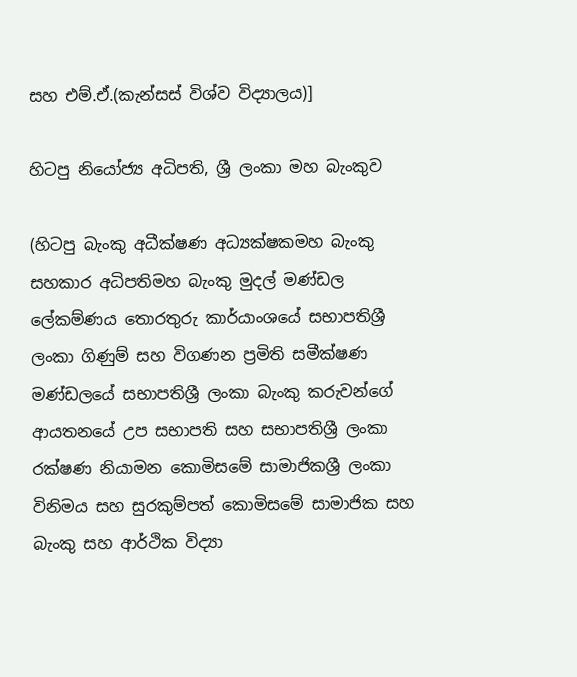සහ එම්.ඒ.(කැන්සස් විශ්ව විද්‍යාලය)]

හිටපු නියෝජ්‍ය අධිපති, ශ්‍රී ලංකා මහ බැංකුව

(හිටපු බැංකු අධීක්ෂණ අධ්‍යක්ෂකමහ බැංකු සහකාර අධිපතිමහ බැංකු මුදල් මණ්ඩල ලේකම්ණය තොරතුරු කාර්යාංශයේ සභාපතිශ්‍රී ලංකා ගිණුම් සහ විගණන ප්‍රමිති සමීක්ෂණ මණ්ඩලයේ සභාපතිශ්‍රී ලංකා බැංකු කරුවන්ගේ ආයතනයේ උප සභාපති සහ සභාපතිශ්‍රී ලංකා රක්ෂණ නියාමන කොමිසමේ සාමාජිකශ්‍රී ලංකා විනිමය සහ සුරකුම්පත් කොමිසමේ සාමාජික සහ බැංකු සහ ආර්ථික විද්‍යා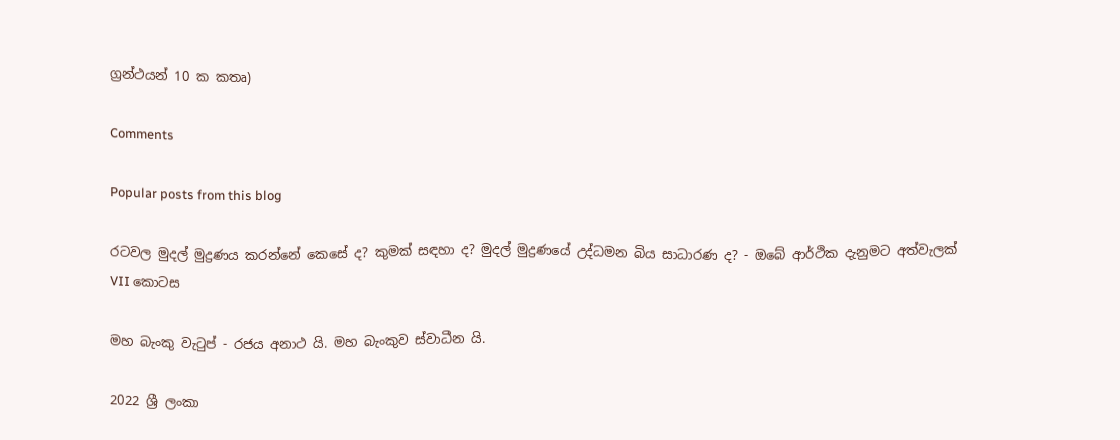ග්‍රන්ථයන් 10 ක කතෘ)

Comments

Popular posts from this blog

රටවල මුදල් මුද්‍රණය කරන්නේ කෙසේ ද? කුමක් සඳහා ද? මුදල් මුද්‍රණයේ උද්ධමන බිය සාධාරණ ද? - ඔබේ ආර්ථික දැනුමට අත්වැලක් VII කොටස

මහ බැංකු වැටුප් - රජය අනාථ යි. මහ බැංකුව ස්වාධීන යි.

2022 ශ්‍රී ලංකා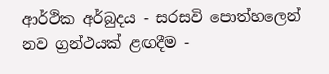ආර්ථික අර්බුදය - සරසවි පොත්හලෙන් නව ග්‍රන්ථයක් ළඟදීම -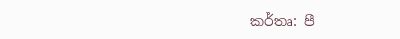කර්තෘ: පී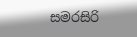සමරසිරි